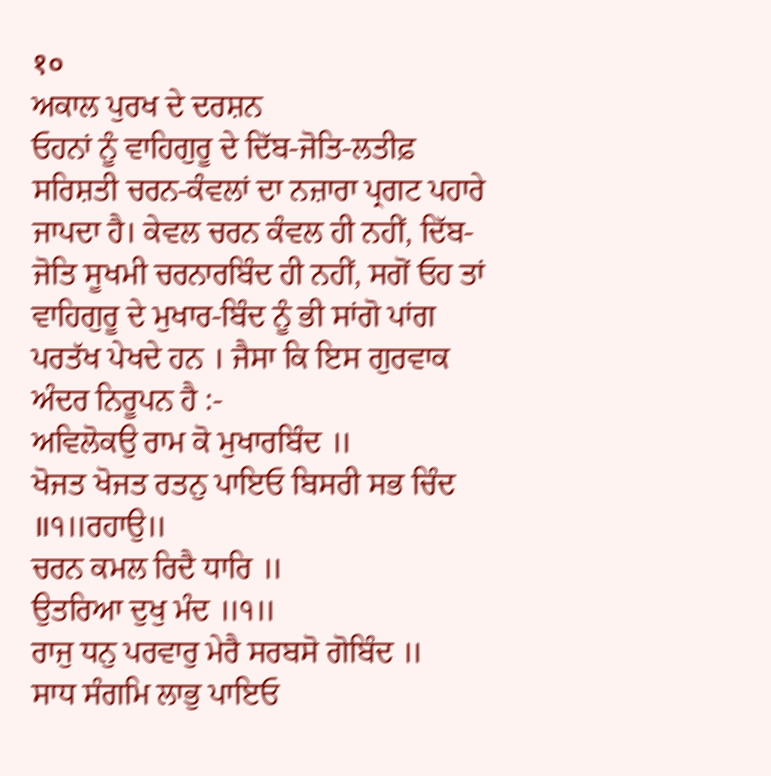१०
ਅਕਾਲ ਪੁਰਖ ਦੇ ਦਰਸ਼ਨ
ਓਹਨਾਂ ਨੂੰ ਵਾਹਿਗੁਰੂ ਦੇ ਦਿੱਬ-ਜੋਤਿ-ਲਤੀਫ਼ ਸਰਿਸ਼ਤੀ ਚਰਨ-ਕੰਵਲਾਂ ਦਾ ਨਜ਼ਾਰਾ ਪ੍ਰਗਟ ਪਹਾਰੇ ਜਾਪਦਾ ਹੈ। ਕੇਵਲ ਚਰਨ ਕੰਵਲ ਹੀ ਨਹੀਂ, ਦਿੱਬ-ਜੋਤਿ ਸੂਖਮੀ ਚਰਨਾਰਬਿੰਦ ਹੀ ਨਹੀਂ, ਸਗੋਂ ਓਹ ਤਾਂ ਵਾਹਿਗੁਰੂ ਦੇ ਮੁਖਾਰ-ਬਿੰਦ ਨੂੰ ਭੀ ਸਾਂਗੋ ਪਾਂਗ ਪਰਤੱਖ ਪੇਖਦੇ ਹਨ । ਜੈਸਾ ਕਿ ਇਸ ਗੁਰਵਾਕ ਅੰਦਰ ਨਿਰੂਪਨ ਹੈ :-
ਅਵਿਲੋਕਉ ਰਾਮ ਕੋ ਮੁਖਾਰਬਿੰਦ ॥
ਖੋਜਤ ਖੋਜਤ ਰਤਨੁ ਪਾਇਓ ਬਿਸਰੀ ਸਭ ਚਿੰਦ ॥੧॥ਰਹਾਉ॥
ਚਰਨ ਕਮਲ ਰਿਦੈ ਧਾਰਿ ॥
ਉਤਰਿਆ ਦੁਖੁ ਮੰਦ ॥੧॥
ਰਾਜੁ ਧਨੁ ਪਰਵਾਰੁ ਮੇਰੈ ਸਰਬਸੋ ਗੋਬਿੰਦ ॥
ਸਾਧ ਸੰਗਮਿ ਲਾਭੁ ਪਾਇਓ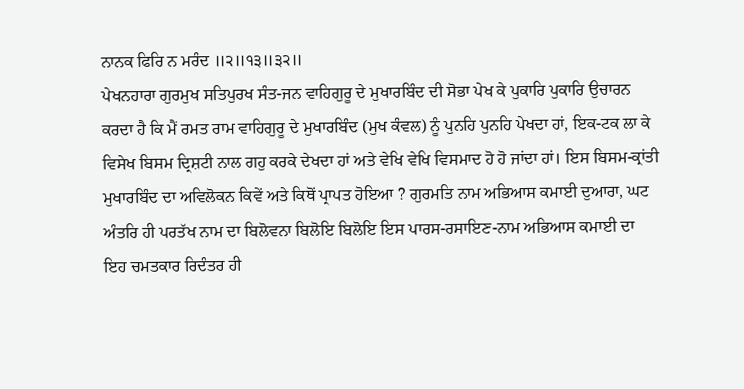ਨਾਨਕ ਫਿਰਿ ਨ ਮਰੰਦ ॥੨॥੧੩॥੩੨॥
ਪੇਖਨਹਾਰਾ ਗੁਰਮੁਖ ਸਤਿਪੁਰਖ ਸੰਤ-ਜਨ ਵਾਹਿਗੁਰੂ ਦੇ ਮੁਖਾਰਬਿੰਦ ਦੀ ਸੋਭਾ ਪੇਖ ਕੇ ਪੁਕਾਰਿ ਪੁਕਾਰਿ ਉਚਾਰਨ ਕਰਦਾ ਹੈ ਕਿ ਮੈਂ ਰਮਤ ਰਾਮ ਵਾਹਿਗੁਰੂ ਦੇ ਮੁਖਾਰਬਿੰਦ (ਮੁਖ ਕੰਵਲ) ਨੂੰ ਪੁਨਹਿ ਪੁਨਹਿ ਪੇਖਦਾ ਹਾਂ, ਇਕ-ਟਕ ਲਾ ਕੇ ਵਿਸੇਖ ਬਿਸਮ ਦ੍ਰਿਸ਼ਟੀ ਨਾਲ ਗਹੁ ਕਰਕੇ ਦੇਖਦਾ ਹਾਂ ਅਤੇ ਵੇਖਿ ਵੇਖਿ ਵਿਸਮਾਦ ਹੋ ਹੋ ਜਾਂਦਾ ਹਾਂ। ਇਸ ਬਿਸਮ-ਕ੍ਰਾਂਤੀ ਮੁਖਾਰਬਿੰਦ ਦਾ ਅਵਿਲੋਕਨ ਕਿਵੇਂ ਅਤੇ ਕਿਥੋਂ ਪ੍ਰਾਪਤ ਹੋਇਆ ? ਗੁਰਮਤਿ ਨਾਮ ਅਭਿਆਸ ਕਮਾਈ ਦੁਆਰਾ, ਘਟ ਅੰਤਰਿ ਹੀ ਪਰਤੱਖ ਨਾਮ ਦਾ ਬਿਲੋਵਨਾ ਬਿਲੋਇ ਬਿਲੋਇ ਇਸ ਪਾਰਸ-ਰਸਾਇਣ-ਨਾਮ ਅਭਿਆਸ ਕਮਾਈ ਦਾ ਇਹ ਚਮਤਕਾਰ ਰਿਦੰਤਰ ਹੀ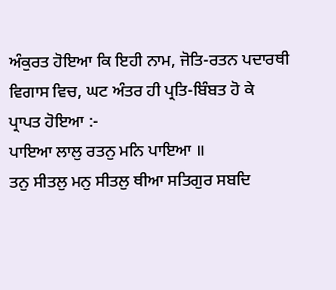ਅੰਕੁਰਤ ਹੋਇਆ ਕਿ ਇਹੀ ਨਾਮ, ਜੋਤਿ-ਰਤਨ ਪਦਾਰਥੀ ਵਿਗਾਸ ਵਿਚ, ਘਟ ਅੰਤਰ ਹੀ ਪ੍ਰਤਿ-ਬਿੰਬਤ ਹੋ ਕੇ ਪ੍ਰਾਪਤ ਹੋਇਆ :-
ਪਾਇਆ ਲਾਲੁ ਰਤਨੁ ਮਨਿ ਪਾਇਆ ॥
ਤਨੁ ਸੀਤਲੁ ਮਨੁ ਸੀਤਲੁ ਥੀਆ ਸਤਿਗੁਰ ਸਬਦਿ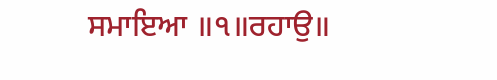ਸਮਾਇਆ ॥੧॥ਰਹਾਉ॥